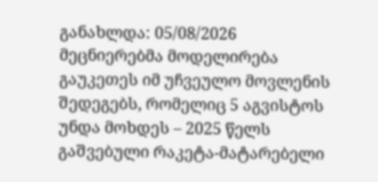განახლდა: 05/08/2026
მეცნიერებმა მოდელირება გაუკეთეს იმ უჩვეულო მოვლენის შედეგებს, რომელიც 5 აგვისტოს უნდა მოხდეს – 2025 წელს გაშვებული რაკეტა-მატარებელი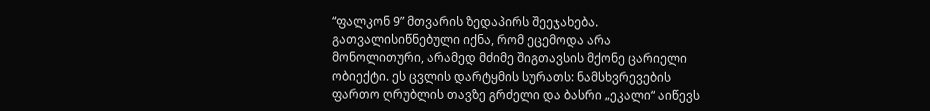“ფალკონ 9” მთვარის ზედაპირს შეეჯახება. გათვალისიწნებული იქნა, რომ ეცემოდა არა მონოლითური, არამედ მძიმე შიგთავსის მქონე ცარიელი ობიექტი. ეს ცვლის დარტყმის სურათს: ნამსხვრევების ფართო ღრუბლის თავზე გრძელი და ბასრი „ეკალი“ აიწევს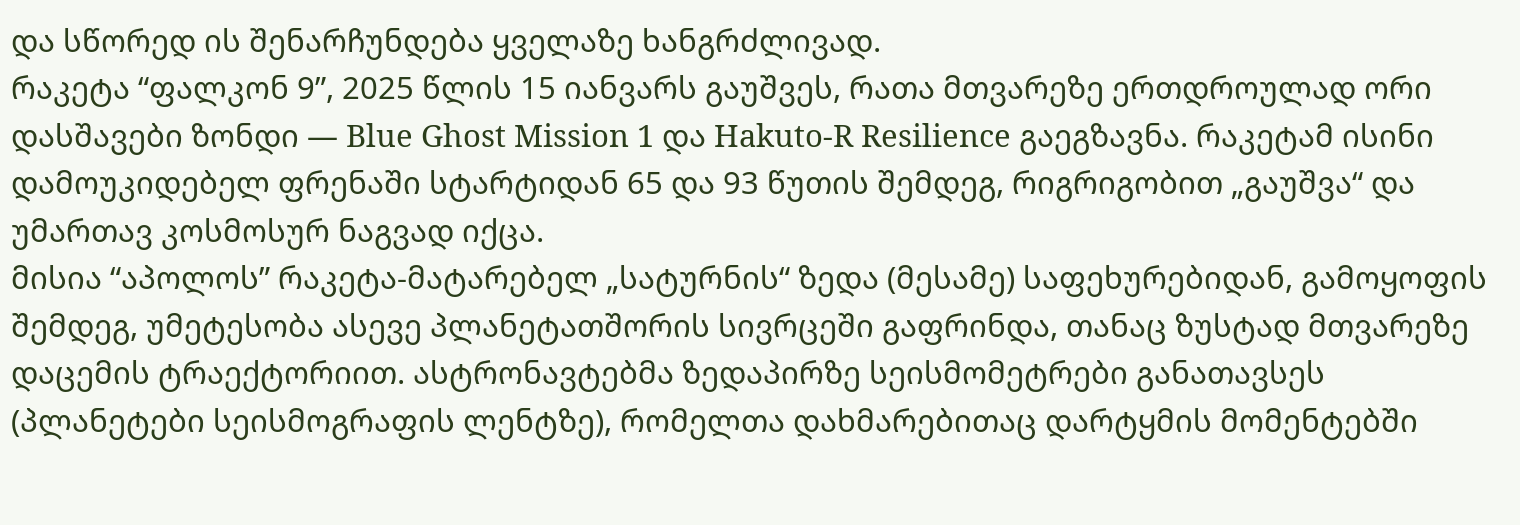და სწორედ ის შენარჩუნდება ყველაზე ხანგრძლივად.
რაკეტა “ფალკონ 9”, 2025 წლის 15 იანვარს გაუშვეს, რათა მთვარეზე ერთდროულად ორი დასშავები ზონდი — Blue Ghost Mission 1 და Hakuto-R Resilience გაეგზავნა. რაკეტამ ისინი დამოუკიდებელ ფრენაში სტარტიდან 65 და 93 წუთის შემდეგ, რიგრიგობით „გაუშვა“ და უმართავ კოსმოსურ ნაგვად იქცა.
მისია “აპოლოს” რაკეტა-მატარებელ „სატურნის“ ზედა (მესამე) საფეხურებიდან, გამოყოფის შემდეგ, უმეტესობა ასევე პლანეტათშორის სივრცეში გაფრინდა, თანაც ზუსტად მთვარეზე დაცემის ტრაექტორიით. ასტრონავტებმა ზედაპირზე სეისმომეტრები განათავსეს (პლანეტები სეისმოგრაფის ლენტზე), რომელთა დახმარებითაც დარტყმის მომენტებში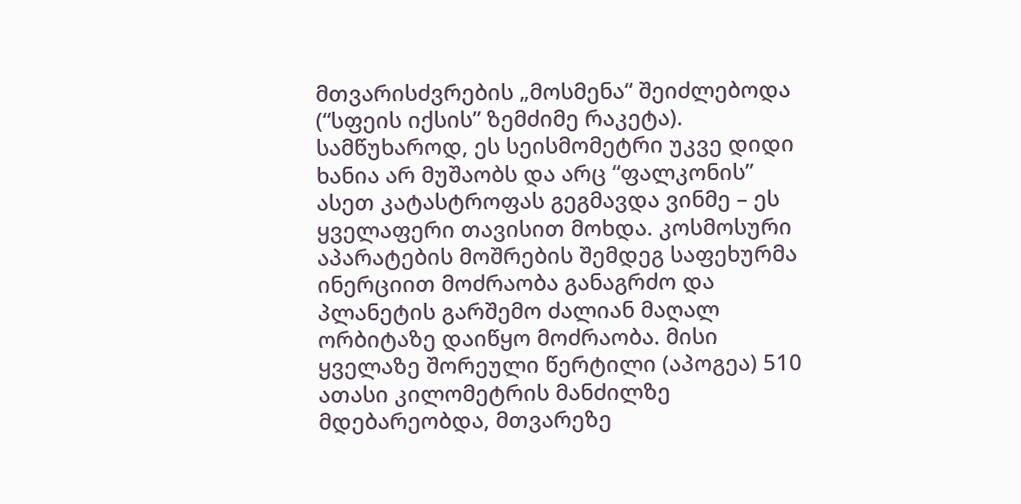მთვარისძვრების „მოსმენა“ შეიძლებოდა (“სფეის იქსის” ზემძიმე რაკეტა).
სამწუხაროდ, ეს სეისმომეტრი უკვე დიდი ხანია არ მუშაობს და არც “ფალკონის” ასეთ კატასტროფას გეგმავდა ვინმე – ეს ყველაფერი თავისით მოხდა. კოსმოსური აპარატების მოშრების შემდეგ საფეხურმა ინერციით მოძრაობა განაგრძო და პლანეტის გარშემო ძალიან მაღალ ორბიტაზე დაიწყო მოძრაობა. მისი ყველაზე შორეული წერტილი (აპოგეა) 510 ათასი კილომეტრის მანძილზე მდებარეობდა, მთვარეზე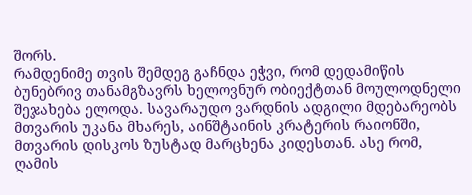შორს.
რამდენიმე თვის შემდეგ გაჩნდა ეჭვი, რომ დედამიწის ბუნებრივ თანამგზავრს ხელოვნურ ობიექტთან მოულოდნელი შეჯახება ელოდა. სავარაუდო ვარდნის ადგილი მდებარეობს მთვარის უკანა მხარეს, აინშტაინის კრატერის რაიონში, მთვარის დისკოს ზუსტად მარცხენა კიდესთან. ასე რომ, ღამის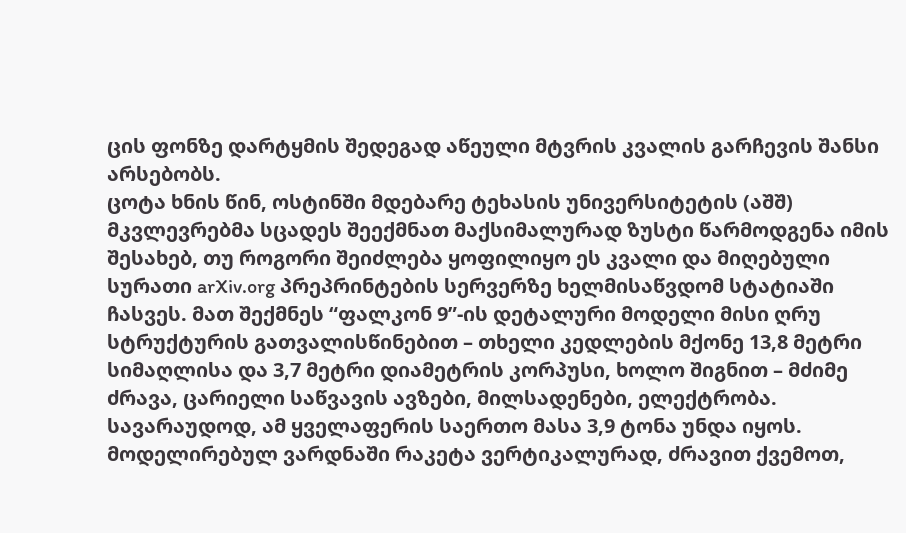ცის ფონზე დარტყმის შედეგად აწეული მტვრის კვალის გარჩევის შანსი არსებობს.
ცოტა ხნის წინ, ოსტინში მდებარე ტეხასის უნივერსიტეტის (აშშ) მკვლევრებმა სცადეს შეექმნათ მაქსიმალურად ზუსტი წარმოდგენა იმის შესახებ, თუ როგორი შეიძლება ყოფილიყო ეს კვალი და მიღებული სურათი arXiv.org პრეპრინტების სერვერზე ხელმისაწვდომ სტატიაში ჩასვეს. მათ შექმნეს “ფალკონ 9”-ის დეტალური მოდელი მისი ღრუ სტრუქტურის გათვალისწინებით – თხელი კედლების მქონე 13,8 მეტრი სიმაღლისა და 3,7 მეტრი დიამეტრის კორპუსი, ხოლო შიგნით – მძიმე ძრავა, ცარიელი საწვავის ავზები, მილსადენები, ელექტრობა. სავარაუდოდ, ამ ყველაფერის საერთო მასა 3,9 ტონა უნდა იყოს.
მოდელირებულ ვარდნაში რაკეტა ვერტიკალურად, ძრავით ქვემოთ,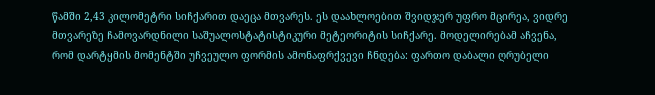წამში 2,43 კილომეტრი სიჩქარით დაეცა მთვარეს. ეს დაახლოებით შვიდჯერ უფრო მცირეა, ვიდრე მთვარეზე ჩამოვარდნილი საშუალოსტატისტიკური მეტეორიტის სიჩქარე. მოდელირებამ აჩვენა, რომ დარტყმის მომენტში უჩვეულო ფორმის ამონაფრქვევი ჩნდება: ფართო დაბალი ღრუბელი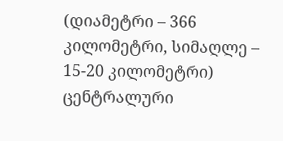(დიამეტრი – 366 კილომეტრი, სიმაღლე – 15-20 კილომეტრი) ცენტრალური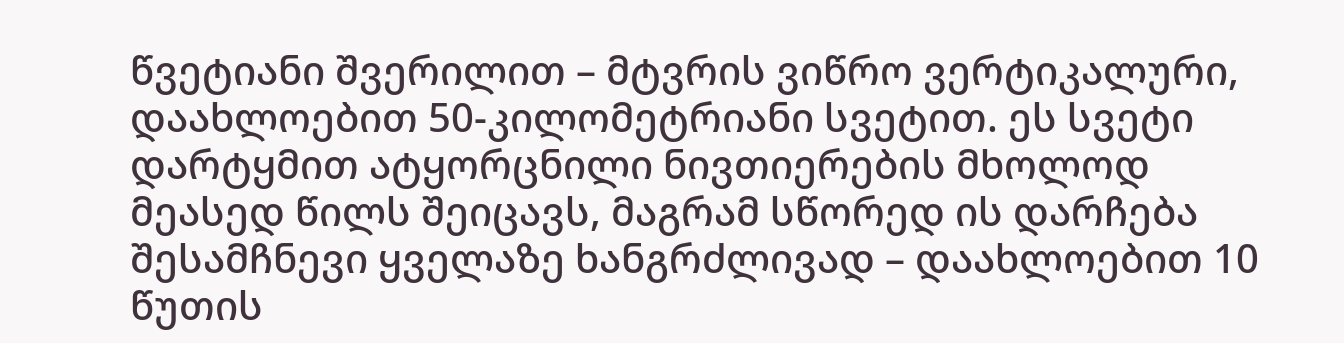წვეტიანი შვერილით – მტვრის ვიწრო ვერტიკალური, დაახლოებით 50-კილომეტრიანი სვეტით. ეს სვეტი დარტყმით ატყორცნილი ნივთიერების მხოლოდ მეასედ წილს შეიცავს, მაგრამ სწორედ ის დარჩება შესამჩნევი ყველაზე ხანგრძლივად – დაახლოებით 10 წუთის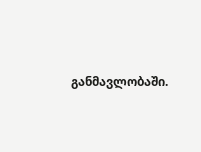განმავლობაში.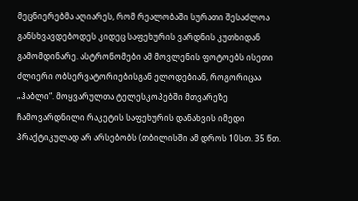მეცნიერებმა აღიარეს, რომ რეალობაში სურათი შესაძლოა განსხვავდებოდეს კიდეც საფეხურის ვარდნის კუთხიდან გამომდინარე. ასტრონომები ამ მოვლენის ფოტოებს ისეთი ძლიერი ობსერვატორიებისგან ელოდებიან, როგორიცაა „ჰაბლი“. მოყვარულთა ტელესკოპებში მთვარეზე ჩამოვარდნილი რაკეტის საფეხურის დანახვის იმედი პრაქტიკულად არ არსებობს (თბილისში ამ დროს 10სთ. 35 წთ.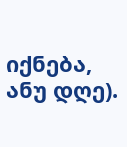იქნება, ანუ დღე).